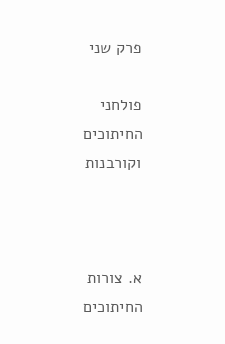פרק שני

פולחני החיתוכים וקורבנות



א. צורות החיתוכים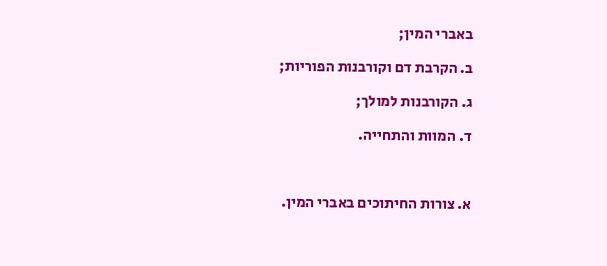באברי המין;

ב. הקרבת דם וקורבנות הפוריות;

ג. הקורבנות למולך;

ד. המוות והתחייה.



א. צורות החיתוכים באברי המין.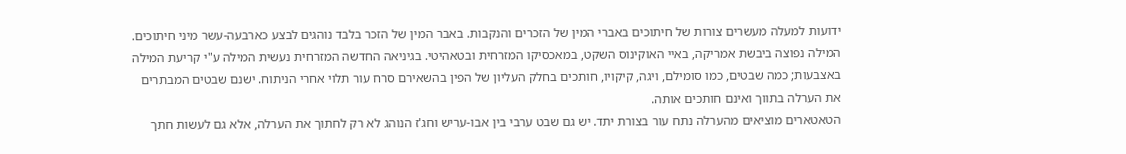ידועות למעלה מעשרים צורות של חיתוכים באברי המין של הזכרים והנקבות. באבר המין של הזכר בלבד נוהגים לבצע כארבעה-עשר מיני חיתוכים.
המילה נפוצה ביבשת אמריקה, באיי האוקינוס השקט, במאכסיקו המזרחית ובטאהיטי. בגיניאה החדשה המזרחית נעשית המילה ע"י קריעת המילה באצבעות; כמה שבטים, כמו סומילם, ויגה, קיקויו, חותכים בחלק העליון של הפין בהשאירם סרח עור תלוי אחרי הניתוח. ישנם שבטים המבתרים את הערלה בתווך ואינם חותכים אותה.
הטאטארים מוציאים מהערלה נתח עור בצורת יתד. יש גם שבט ערבי בין אבו-עריש וחג'ז הנוהג לא רק לחתוך את הערלה, אלא גם לעשות חתך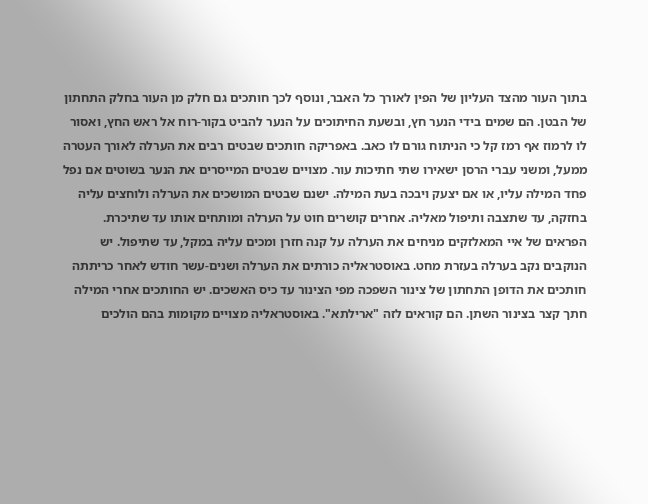בתוך העור מהצד העליון של הפין לאורך כל האבר, ונוסף לכך חותכים גם חלק מן העור בחלק התחתון של הבטן. הם שמים בידי הנער חץ, ובשעת החיתוכים על הנער להביט בקור-רוח אל ראש החץ, ואסור לו לרמוז אף רמז קל כי הניתוח גורם לו כאב. באפריקה חותכים שבטים רבים את הערלה לאורך העטרה ממעל, ומשני עברי הרסן ישאירו שתי חתיכות עור. מצויים שבטים המייסרים את הנער בשוטים אם נפל פחד המילה עליו, או אם יצעק ויבכה בעת המילה. ישנם שבטים המושכים את הערלה ולוחצים עליה בחזקה, עד שתצבה ותיפול מאליה. אחרים קושרים חוט על הערלה ומותחים אותו עד שתיכרת. הפראים של איי המאלזקים מניחים את הערלה על קנה חזרן ומכים עליה במקל, עד שתיפול. יש הנוקבים נקב בערלה בעזרת מחט. באוסטראליה כורתים את הערלה ושנים-עשר חודש לאחר כריתתה חותכים את הדופן התחתון של צינור השפכה מפי הצינור עד כיס האשכים. יש החותכים אחרי המילה חתך קצר בצינור השתן. הם קוראים לזה "ארילתא". באוסטראליה מצויים מקומות בהם הולכים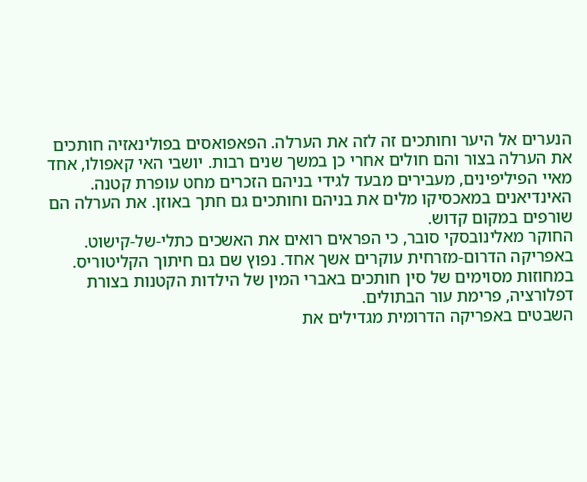הנערים אל היער וחותכים זה לזה את הערלה. הפאפואסים בפולינאזיה חותכים את הערלה בצור והם חולים אחרי כן במשך שנים רבות. יושבי האי קאפולו, אחד מאיי הפיליפינים, מעבירים מבעד לגידי בניהם הזכרים מחט עופרת קטנה. האינדיאנים במאכסיקו מלים את בניהם וחותכים גם חתך באוזן. את הערלה הם שורפים במקום קדוש.
החוקר מאלינובסקי סובר, כי הפראים רואים את האשכים כתלי-של-קישוט.
באפריקה הדרום-מזרחית עוקרים אשך אחד. נפוץ שם גם חיתוך הקליטוריס. במחוזות מסוימים של סין חותכים באברי המין של הילדות הקטנות בצורת דפלורציה, פרימת עור הבתולים.
השבטים באפריקה הדרומית מגדילים את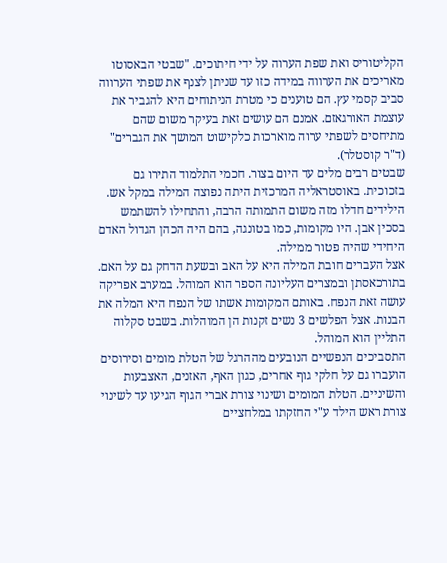הקליטוריס ואת שפת הערוה על ידי חיתוכים. "שבטי הבאסוטו מאריכים את הערווה במידה כזו עד שניתן לצנף את שפתי הערווה סביב קסמי עץ. הם טוענים כי מטרת הניתוחים היא להגביר את עוצמת האורגאזם. אמנם הם עושים זאת בעיקר משום שהם מתיחסים לשפתי ערוה מוארכות כלקישוט המושך את הגברים" (ד"ר קוסטלר).
שבטים רבים מלים עד היום בצור. חכמי התלמוד התירו גם בזכוכית. באוסטראליה המרכזית היתה נפוצה המילה במקל אש. הילידים חדלו מזה משום התמותה הרבה, והתחילו להשתמש בסכין אבן. היו מקומות, כמו בטונגה, בהם היה הכהן הגדול האדם היחידי שהיה פטור ממילה.
אצל העברים חובת המילה היא על האב ובשעת הדחק גם על האם. בתורכאסתן ובמצרים העליונה הספר הוא המוהל. במערב אפריקה עושה זאת הנפח. באותם המקומות אשתו של הנפח היא המלה את הבנות. אצל הפלשים 3 נשים זקנות הן המוהלות. בשבט סקלוה התליין הוא המוהל.
התסביכים הנפשיים הנובעים מההרגל של הטלת מומים וסירוסים הועברו גם על חלקי גוף אחרים, כגון האף, האזנים, האצבעות והשיניים. הטלת המומים ושינוי צורת אברי הגוף הגיעו עד לשינוי צורת ראש הילד ע"י החזקתו במלחציים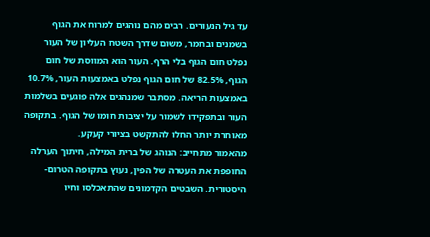עד גיל הנעורים. רבים מהם נוהגים למרוח את הגוף בשמנים ובחמר, משום שדרך השטח העליון של העור נפלט חום הגוף בלי הרף. העור הוא המווסת של חום הגוף, 82.5% של חום הגוף נפלט באמצעות העור, 10.7% באמצעות הריאה. מסתבר שמנהגים אלה פוגעים בשלמות העור ובתפקידו לשמור על יציבות חומו של הגוף. בתקופה מאוחרת יותר החלו להתקשט בציורי קעקע.
מהאמור מתחייב: הנוהג של ברית המילה, חיתוך הערלה החופפת את העטרה של הפין, נעוץ בתקופה הטרום-היסטורית. השבטים הקדמונים שהתאכלסו וחיו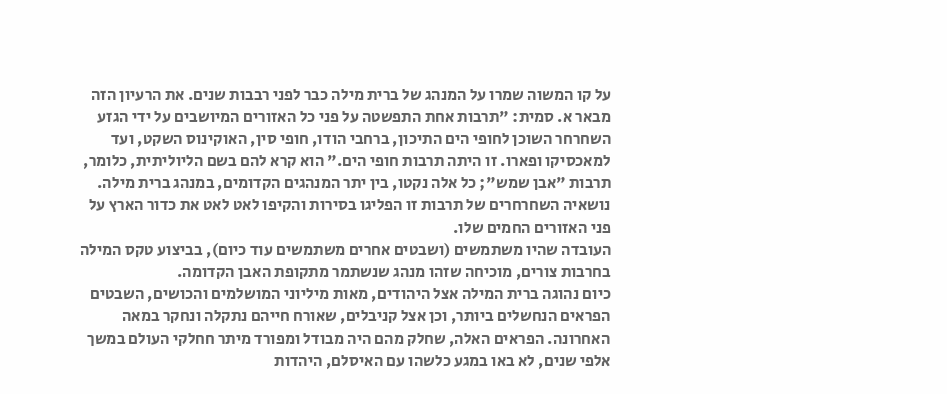על קו המשוה שמרו על המנהג של ברית מילה כבר לפני רבבות שנים. את הרעיון הזה מבאר א. סמית: "תרבות אחת התפשטה על פני כל האזורים המיושבים על ידי הגזע השחרחר השוכן לחופי הים התיכון, ברחבי הודו, חופי סין, האוקינוס השקט, ועד למאכסיקו ופארו. זו היתה תרבות חופי הים." הוא קרא להם בשם הליוליתית, כלומר, תרבות "אבן שמש"; כל אלה נקטו, בין יתר המנהגים הקדומים, במנהג ברית מילה. נושאיה השחרחרים של תרבות זו הפליגו בסירות והקיפו לאט לאט את כדור הארץ על פני האזורים החמים שלו.
העובדה שהיו משתמשים (ושבטים אחרים משתמשים עוד כיום), בביצוע טקס המילה בחרבות צורים, מוכיחה שזהו מנהג שנשתמר מתקופת האבן הקדומה.
כיום נהוגה ברית המילה אצל היהודים, מאות מיליוני המושלמים והכושים, השבטים הפראים הנחשלים ביותר, וכן אצל קניבלים, שאורח חייהם נתקלה ונחקר במאה האחרונה. הפראים האלה, שחלק מהם היה מבודל ומפורד מיתר חחלקי העולם במשך אלפי שנים, לא באו במגע כלשהו עם האיסלם, היהדות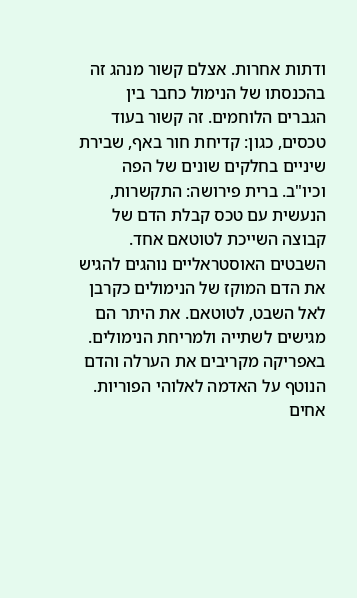ודתות אחרות. אצלם קשור מנהג זה בהכנסתו של הנימול כחבר בין הגברים הלוחמים. זה קשור בעוד טכסים, כגון: קדיחת חור באף, שבירת שיניים בחלקים שונים של הפה וכיו"ב. ברית פירושה: התקשרות, הנעשית עם טכס קבלת הדם של קבוצה השייכת לטוטאם אחד. השבטים האוסטראליים נוהגים להגיש את הדם המוקז של הנימולים כקרבן לאל השבט, לטוטאם. את היתר הם מגישים לשתייה ולמריחת הנימולים. באפריקה מקריבים את הערלה והדם הנוטף על האדמה לאלוהי הפוריות. אחים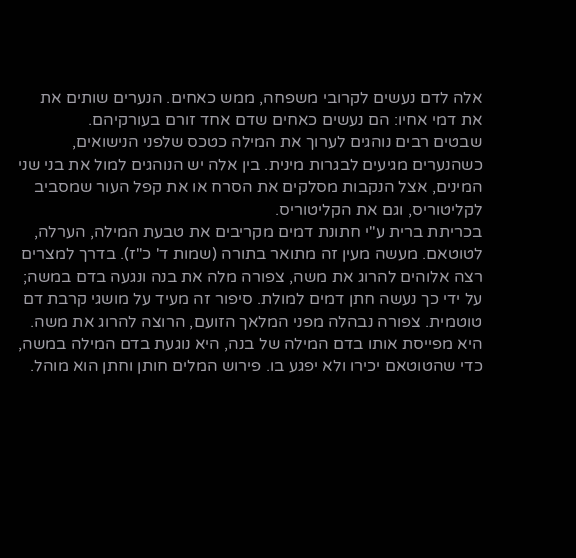אלה לדם נעשים לקרובי משפחה, ממש כאחים. הנערים שותים את את דמי אחיו: הם נעשים כאחים שדם אחד זורם בעורקיהם.
שבטים רבים נוהגים לערוך את המילה כטכס שלפני הנישואים, כשהנערים מגיעים לבגרות מינית. בין אלה יש הנוהגים למול את בני שני המינים, אצל הנקבות מסלקים את הסרח או את קפל העור שמסביב לקליטוריס, וגם את הקליטוריס.
בכריתת ברית ע"י חתונת דמים מקריבים את טבעת המילה, הערלה, לטוטאם. מעשה מעין זה מתואר בתורה (שמות ד' כ"ז). בדרך למצרים רצה אלוהים להרוג את משה, צפורה מלה את בנה ונגעה בדם במשה; על ידי כך נעשה חתן דמים למולת. סיפור זה מעיד על מושגי קרבת דם טוטמית. צפורה נבהלה מפני המלאך הזועם, הרוצה להרוג את משה. היא מפייסת אותו בדם המילה של בנה, היא נוגעת בדם המילה במשה, כדי שהטוטאם יכירו ולא יפגע בו. פירוש המלים חותן וחתן הוא מוהל.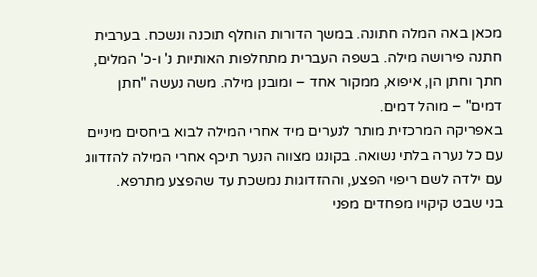מכאן באה המלה חתונה. במשך הדורות הוחלף תוכנה ונשכח. בערבית חתנה פירושה מילה. בשפה העברית מתחלפות האותיות נ' ו-כ' המלים, חתך וחתן הן, איפוא, ממקור אחד – ומובנן מילה. משה נעשה "חתן דמים" – מוהל דמים.
באפריקה המרכזית מותר לנערים מיד אחרי המילה לבוא ביחסים מיניים עם כל נערה בלתי נשואה. בקונגו מצווה הנער תיכף אחרי המילה להזדווג עם ילדה לשם ריפוי הפצע, וההזדוגות נמשכת עד שהפצע מתרפא.
בני שבט קיקויו מפחדים מפני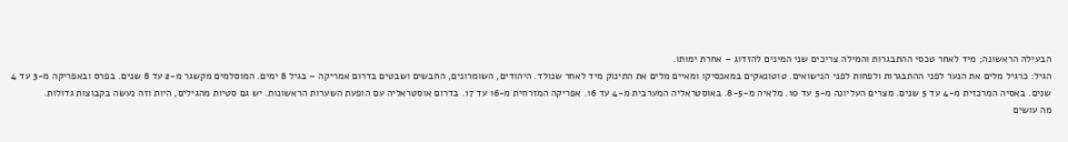הבעילה הראשונה; מיד לאחר טכסי ההתבגרות והמילה צריכים שני המינים להזדוג – אחרת ימותו.
הגיל: כרגיל מלים את הנער לפני ההתבגרות ולפחות לפני הנישואים. טוטונאקים במאכסיקו ומאיים מלים את התינוק מיד לאחר שנולד. היהודים, השומרונים, החבשים ושבטים בדרום אמריקה – בגיל 8 ימים. המוסלמים מקשגר מ-2 עד 8 שנים. בפרס ובאפריקה מ-3 עד 4 שנים. באסיה המרכזית מ-4 עד 5 שנים. מצרים העליונה מ-5 עד 10. מלאיה מ-8-5. באוסטראליה המערבית מ-4 עד 16. אפריקה המזרחית מ-16 עד 17. בדרום אוסטראליה עם הופעת השערות הראשונות. יש גם סטיות מהגילים, היות וזה נעשה בקבוצות גדולות.
מה עושים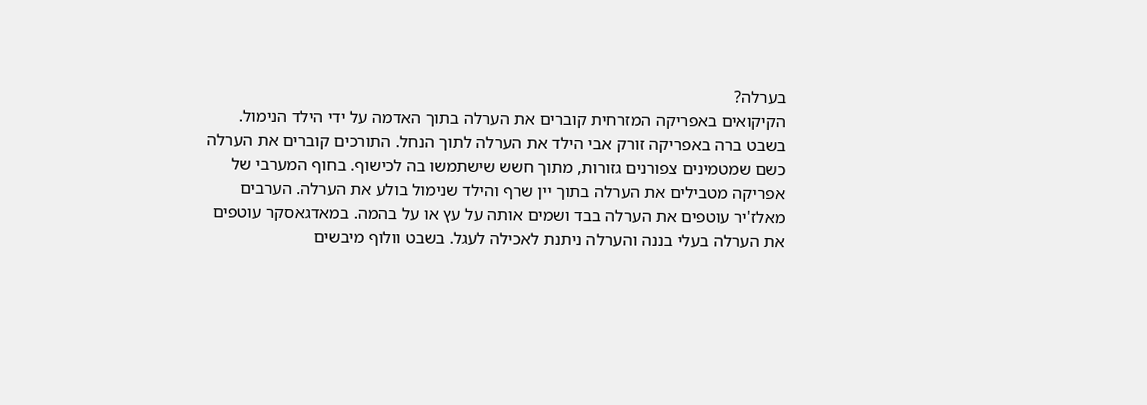בערלה?
הקיקואים באפריקה המזרחית קוברים את הערלה בתוך האדמה על ידי הילד הנימול. בשבט ברה באפריקה זורק אבי הילד את הערלה לתוך הנחל. התורכים קוברים את הערלה כשם שמטמינים צפורנים גזורות, מתוך חשש שישתמשו בה לכישוף. בחוף המערבי של אפריקה מטבילים את הערלה בתוך יין שרף והילד שנימול בולע את הערלה. הערבים מאלז'יר עוטפים את הערלה בבד ושמים אותה על עץ או על בהמה. במאדגאסקר עוטפים את הערלה בעלי בננה והערלה ניתנת לאכילה לעגל. בשבט וולוף מיבשים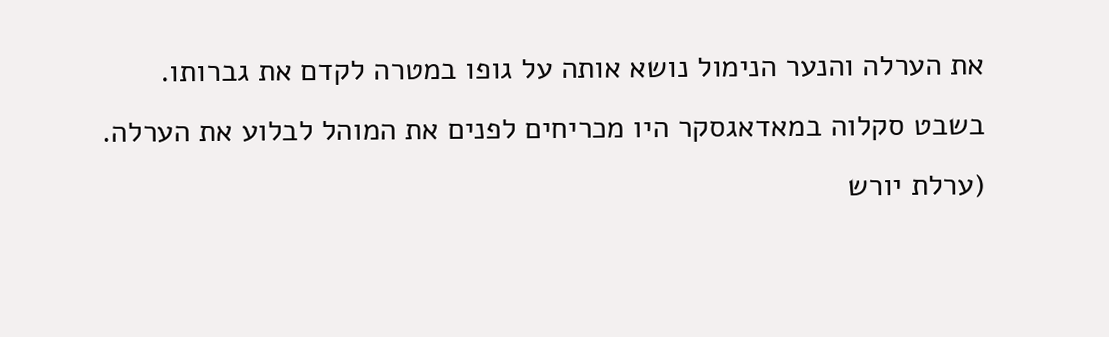את הערלה והנער הנימול נושא אותה על גופו במטרה לקדם את גברותו.
בשבט סקלוה במאדאגסקר היו מכריחים לפנים את המוהל לבלוע את הערלה. (ערלת יורש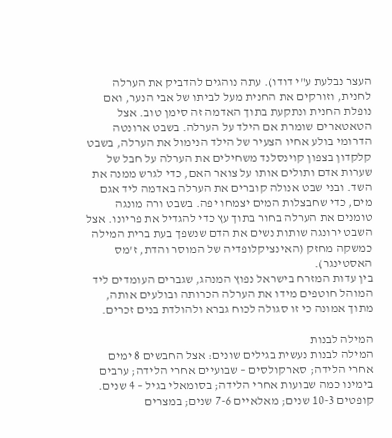העצר נבלעת ע"י דודו). עתה נוהגים להדביק את הערלה לחנית, וזורקים את החנית מעל לביתו של אבי הנער, ואם נופלת החנית ונתקעת בתוך האדמה זה סימן טוב. אצל הטאטארים שומרת אם הילד על הערלה. בשבט ארונטה הדרומי בולע אחיו הצעיר של הילד הנימול את הערלה, בשבט קלקדון בצפון קוינסלנד משחילים את הערלה על חבל של שערות אדם ותולים אותו על צואר האם, כדי לגרש ממנה את השד. ובני שבט אנולה קוברים את הערלה באדמה ליד אגם מים, כדי שחבצלות המים יצמחו יפה. בשבט ורה מונגה טומנים את הערלה בחור בתוך עץ כדי להגדיל את פריונו. אצל השבט ירונגה שותות נשים את הדם שנשפך בעת ברית המילה כמשקה מחזק (האינציקלופדיה של המוסר והדת, ז'מס האסטינגר).
בין עדות המזרח בישראל נפוץ המנהג, שגברים העומדים ליד המוהל חוטפים מידו את הערלה הכרותה ובולעים אותה, מתוך אמונה כי זו סגולה לכוח גברא ולהולדת בנים זכרים.

המילה לבנות
המילה לבנות נעשית בגילים שונים: אצל החבשים 8 ימים אחרי הלידה; סארקולסים – שבועיים אחרי הלידה; ערבים בימינו כמה שבועות אחרי הלידה; בסומאלי בגיל – 4 שנים. קופטים 10-3 שנים; מאלאיים 7-6 שנים; במצרים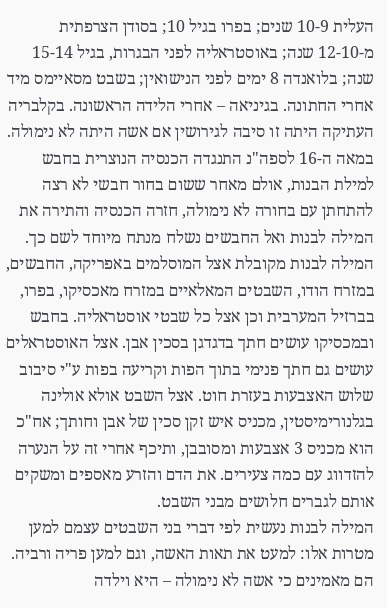העלית 10-9 שנים; בפרו בגיל 10; בסודן הצרפתית מ-12-10 שנה; באוסטראליה לפני הבגרות, בגיל 15-14 שנה; בלואנדה 8 ימים לפני הנישואין; בשבט מסאיימס מיד אחרי החתונה. בגיניאה – אחרי הלידה הראשונה. בקלבריה העתיקה היתה זו סיבה לגירושין אם אשה היתה לא נימולה. במאה ה-16 לספה"נ התנגדה הכנסיה הנוצרית בחבש למילת הבנות, אולם מאחר ששום בחור חבשי לא רצה להתחתן עם בחורה לא נימולה, חזרה הכנסיה והתירה את המילה לבנות ואל החבשים נשלח מנתח מיוחד לשם כך.
המילה לבנות מקובלת אצל המוסלמים באפריקה, החבשים, במזרח הודו, השבטים המאלאיים במזרח מאכסיקו, בפרו, בברזיל המערבית וכן אצל כל שבטי אוסטראליה. בחבש ובמכסיקו עושים חתך בדגדגן בסכין אבן. אצל האוסטראלים עושים גם חתך פנימי בתוך הפות וקריעה בפות ע"י סיבוב שלוש האצבעות בעזרת חוט. אצל השבט אולא אולינה בגלנורימיסטין, מכניס איש זקן סכין של אבן וחותך; אח"כ הוא מכניס 3 אצבעות ומסובבן, ותיכף אחרי זה על הנערה להזדווג עם כמה צעירים. את הדם והזרע מאספים ומשקים אותם לגברים חלושים מבני השבט.
המילה לבנות נעשית לפי דברי בני השבטים עצמם למען מטרות אלו: למעט את תאות האשה, וגם למען פריה ורביה. הם מאמינים כי אשה לא נימולה – היא וילדה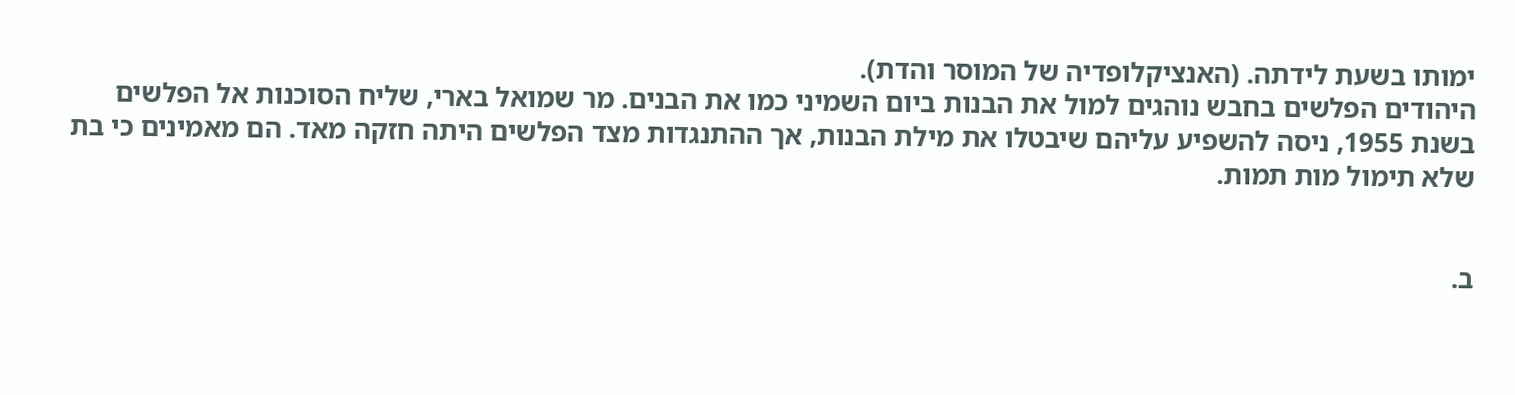ימותו בשעת לידתה. (האנציקלופדיה של המוסר והדת).
היהודים הפלשים בחבש נוהגים למול את הבנות ביום השמיני כמו את הבנים. מר שמואל בארי, שליח הסוכנות אל הפלשים בשנת 1955, ניסה להשפיע עליהם שיבטלו את מילת הבנות, אך ההתנגדות מצד הפלשים היתה חזקה מאד. הם מאמינים כי בת שלא תימול מות תמות.


ב.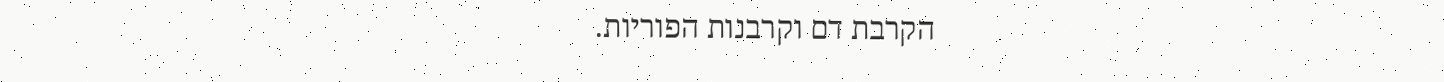הקרבת דם וקרבנות הפוריות.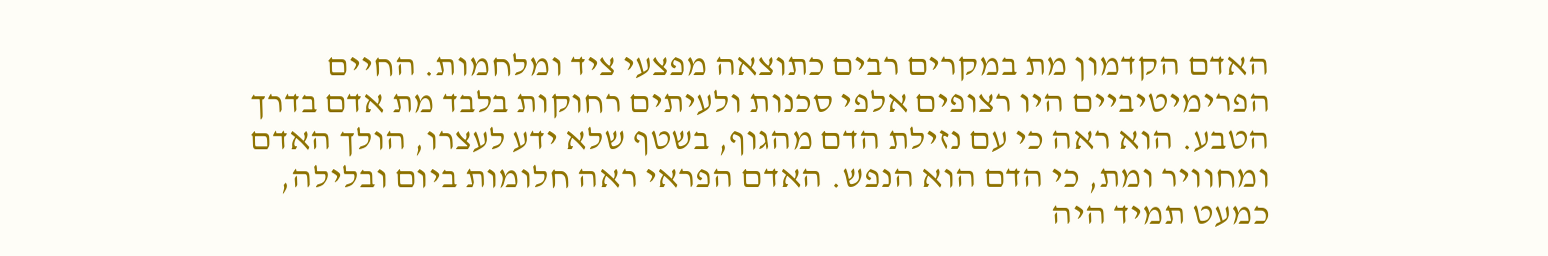האדם הקדמון מת במקרים רבים כתוצאה מפצעי ציד ומלחמות. החיים הפרימיטיביים היו רצופים אלפי סכנות ולעיתים רחוקות בלבד מת אדם בדרך הטבע. הוא ראה כי עם נזילת הדם מהגוף, בשטף שלא ידע לעצרו, הולך האדם ומחוויר ומת, כי הדם הוא הנפש. האדם הפראי ראה חלומות ביום ובלילה, כמעט תמיד היה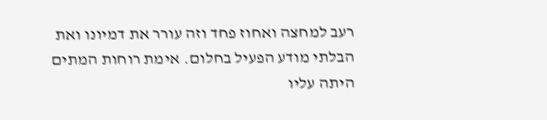רעב למחצה ואחוז פחד וזה עורר את דמיונו ואת הבלתי מודע הפעיל בחלום. אימת רוחות המתים היתה עליו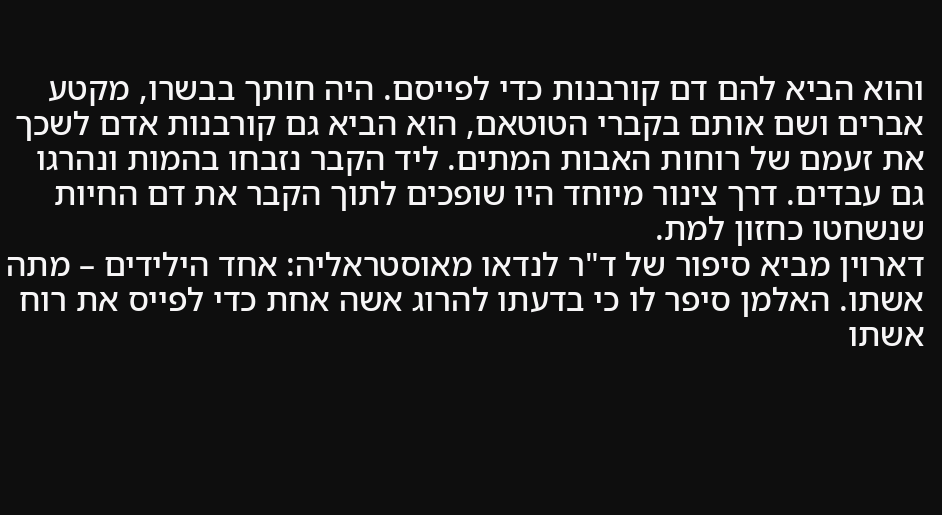והוא הביא להם דם קורבנות כדי לפייסם. היה חותך בבשרו, מקטע אברים ושם אותם בקברי הטוטאם, הוא הביא גם קורבנות אדם לשכך את זעמם של רוחות האבות המתים. ליד הקבר נזבחו בהמות ונהרגו גם עבדים. דרך צינור מיוחד היו שופכים לתוך הקבר את דם החיות שנשחטו כחזון למת.
דארוין מביא סיפור של ד"ר לנדאו מאוסטראליה: אחד הילידים – מתה אשתו. האלמן סיפר לו כי בדעתו להרוג אשה אחת כדי לפייס את רוח אשתו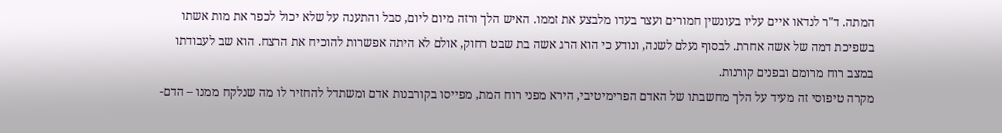המתה. ד"ר לנדאו איים עליו בעונשין חמורים ועצר בעדו מלבצע את זממו. האיש הלך ורזה מיום ליום, סבל והתענה על שלא יכול לכפר את מות אשתו בשפיכת דמה של אשה אחרת. לבסוף נעלם לשנה, ונודע כי הוא הרג אשה בת שבט רחוק, אולם לא היתה אפשרות להוכיח את הרצח. הוא שב לעבודתו במצב רוח מרומם ובפנים קורנות.
מקרה טיפוסי זה מעיד על הלך מחשבתו של האדם הפרימיטיבי, הירא מפני רוח המת, מפייסו בקורבנות אדם ומשתדל להחזיר לו מה שנלקח ממנו – הדם-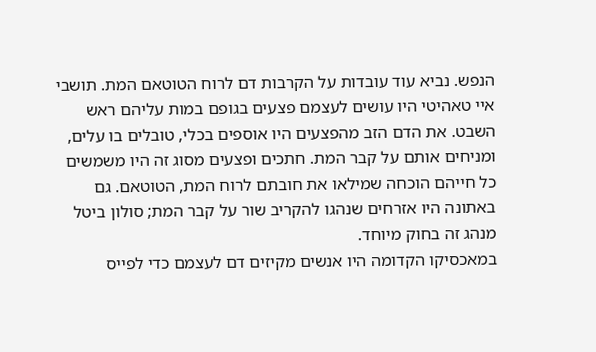הנפש. נביא עוד עובדות על הקרבות דם לרוח הטוטאם המת. תושבי איי טאהיטי היו עושים לעצמם פצעים בגופם במות עליהם ראש השבט. את הדם הזב מהפצעים היו אוספים בכלי, טובלים בו עלים, ומניחים אותם על קבר המת. חתכים ופצעים מסוג זה היו משמשים כל חייהם הוכחה שמילאו את חובתם לרוח המת, הטוטאם. גם באתונה היו אזרחים שנהגו להקריב שור על קבר המת; סולון ביטל מנהג זה בחוק מיוחד.
במאכסיקו הקדומה היו אנשים מקיזים דם לעצמם כדי לפייס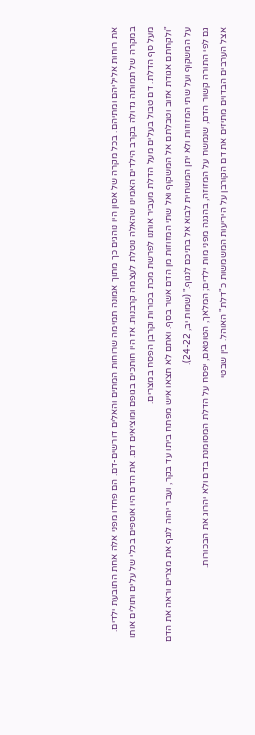את רוחות אליליהם ומתיהם. בכל מקרה של אסון היו נוהגים כך מתוך אמונה תמימה שרוחות המתים והאלים דורשים-דם. הם פחדו מפני אלה אחת התובעת ילדים. במקרה של תמותה גדולה בקרב הילדים האמינו שהאלה נוטלת לעצמה קרבנות. אז היו חותכים בגופם ומוציאים דם. את הדם היו אוספים בכלי של עלים ותולים אותו מעל סף הדלת. דם טבול בעלים מעל הדלת מעביר אותנו לפרשת מכת בכורות וקרבן הפסח במצרים.
"ולקחתם אגודת אזוב וטבלתם אל המשקוף ואל שתי המזוזות מן הדם אשר בסף. ואתם לא תצאו איש מפתח ביתו עד בקר, ועבר יהוה לנגף את מצרים וראה את הדם על המשקוף ועל שתי המזוזות ולא יתן המשחית לבוא אל בתיכם לנגוף." (שמות יב, 24-22).
גם לפי התורה קשור הדם, שנמשח על המזוזה, בהגנה מפני מות ילדים; המלאך, הטוטאם, יפסח על הדלת המסומנת בדם ולא יהרוג את הבכורות.
אצל הערבים הבדוים מתיזים את דם הקורבן על היריעות המשמשות כ"דלת" האוהל. בין שבטי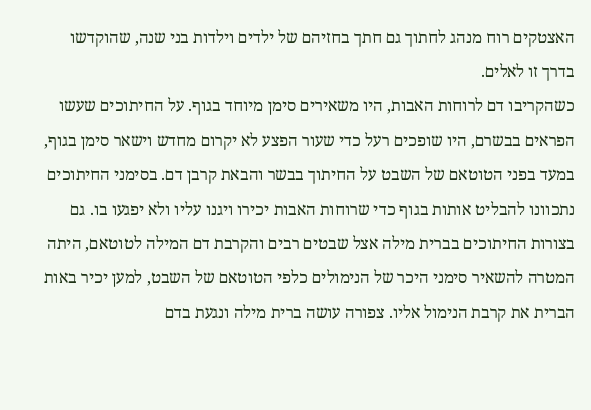האצטקים רוח מנהג לחתוך גם חתך בחזיהם של ילדים וילדות בני שנה, שהוקדשו בדרך זו לאלים.
כשהקריבו דם לרוחות האבות, היו משאירים סימן מיוחד בגוף. על החיתוכים שעשו הפראים בבשרם, היו שופכים רעל כדי שעור הפצע לא יקרום מחדש וישאר סימן בגוף, במעד בפני הטוטאם של השבט על החיתוך בבשר והבאת קרבן דם. בסימני החיתוכים נתכוונו להבליט אותות בגוף כדי שרוחות האבות יכירו ויגנו עליו ולא יפגעו בו. גם בצורות החיתוכים בברית מילה אצל שבטים רבים והקרבת דם המילה לטוטאם, היתה המטרה להשאיר סימני היכר של הנימולים כלפי הטוטאם של השבט, למען יכיר באות הברית את קרבת הנימול אליו. צפורה עושה ברית מילה ונגעת בדם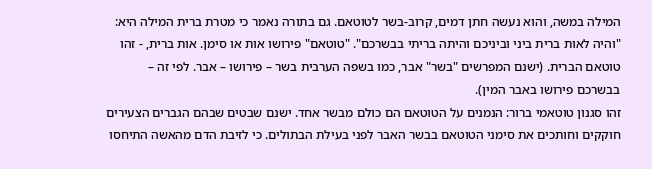המילה במשה, והוא נעשה חתן דמים, קרוב-בשר לטוטאם. גם בתורה נאמר כי מטרת ברית המילה היא: "והיה לאות ברית ביני וביניכם והיתה בריתי בבשרכם". "טוטאם" פירושו אות או סימן. אות ברית, - זהו טוטאם הברית. (ישנם המפרשים "בשר" אבר, כמו בשפה הערבית בשר – פירושו – אבר. לפי זה – בבשרכם פירושו באבר המין).
זהו סגנון טוטאמי ברור: הנמנים על הטוטאם הם כולם מבשר אחד. ישנם שבטים שבהם הגברים הצעירים חוקקים וחותכים את סימני הטוטאם בבשר האבר לפני בעילת הבתולים. כי לזיבת הדם מהאשה התיחסו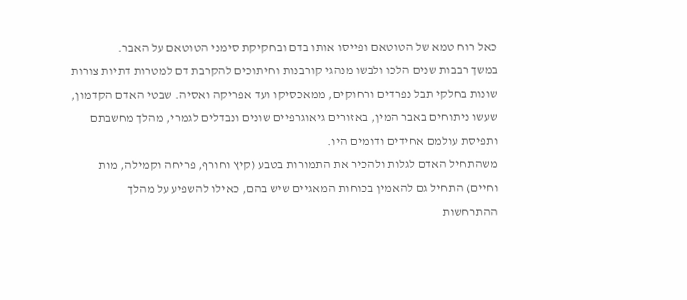כאל רוח טמא של הטוטאם ופייסו אותו בדם ובחקיקת סימני הטוטאם על האבר.
במשך רבבות שנים הלכו ולבשו מנהגי קורבנות וחיתוכים להקרבת דם למטרות דתיות צורות שונות בחלקי תבל נפרדים ורחוקים, ממאכסיקו ועד אפריקה ואסיה. שבטי האדם הקדמון, שעשו ניתוחים באבר המין, באזורים גיאוגרפיים שונים ונבדלים לגמרי, מהלך מחשבתם ותפיסת עולמם אחידים ודומים היו.
משהתחיל האדם לגלות ולהכיר את התמורות בטבע (קיץ וחורף, פריחה וקמילה, מות וחיים) התחיל גם להאמין בכוחות המאגיים שיש בהם, כאילו להשפיע על מהלך ההתרחשות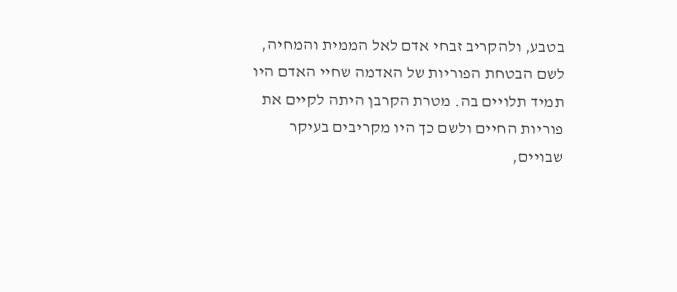בטבע, ולהקריב זבחי אדם לאל הממית והמחיה, לשם הבטחת הפוריות של האדמה שחיי האדם היו תמיד תלויים בה. מטרת הקרבן היתה לקיים את פוריות החיים ולשם כך היו מקריבים בעיקר שבויים,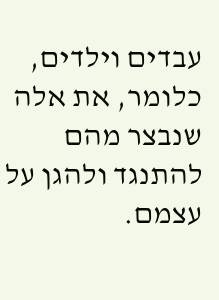עבדים וילדים, כלומר, את אלה שנבצר מהם להתנגד ולהגן על עצמם.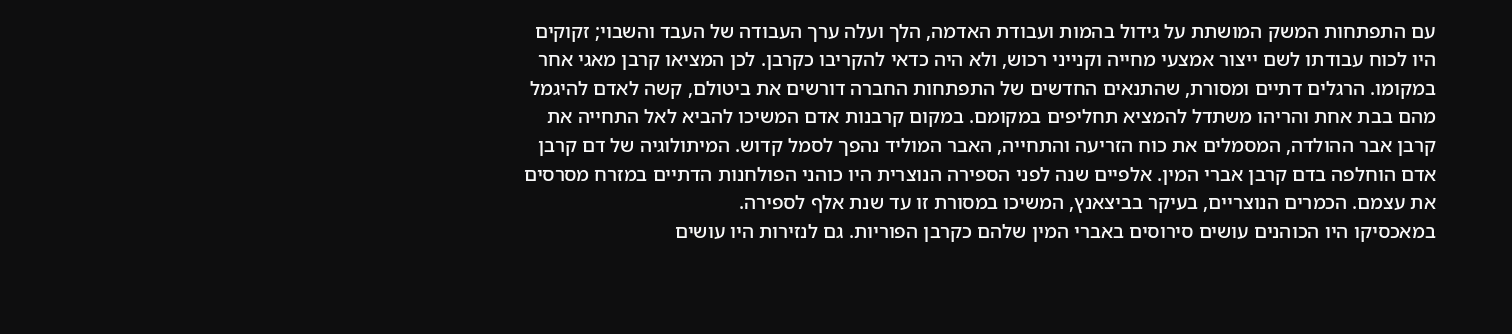עם התפתחות המשק המושתת על גידול בהמות ועבודת האדמה, הלך ועלה ערך העבודה של העבד והשבוי; זקוקים היו לכוח עבודתו לשם ייצור אמצעי מחייה וקנייני רכוש, ולא היה כדאי להקריבו כקרבן. לכן המציאו קרבן מאגי אחר במקומו. הרגלים דתיים ומסורת, שהתנאים החדשים של התפתחות החברה דורשים את ביטולם, קשה לאדם להיגמל מהם בבת אחת והריהו משתדל להמציא תחליפים במקומם. במקום קרבנות אדם המשיכו להביא לאל התחייה את קרבן אבר ההולדה, המסמלים את כוח הזריעה והתחייה, האבר המוליד נהפך לסמל קדוש. המיתולוגיה של דם קרבן אדם הוחלפה בדם קרבן אברי המין. אלפיים שנה לפני הספירה הנוצרית היו כוהני הפולחנות הדתיים במזרח מסרסים את עצמם. הכמרים הנוצריים, בעיקר בביצאנץ, המשיכו במסורת זו עד שנת אלף לספירה.
במאכסיקו היו הכוהנים עושים סירוסים באברי המין שלהם כקרבן הפוריות. גם לנזירות היו עושים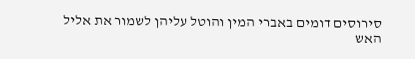סירוסים דומים באברי המין והוטל עליהן לשמור את אליל האש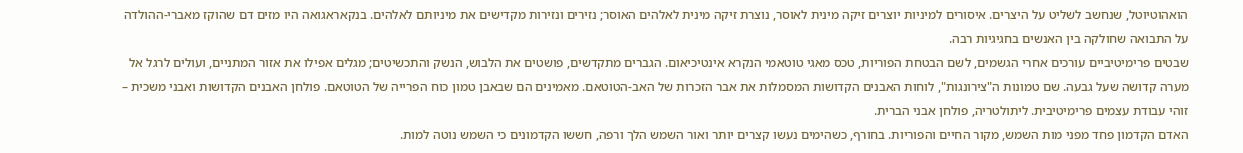הואהוטיוטל, שנחשב לשליט על היצרים. איסורים למיניות יוצרים זיקה מינית לאוסר, נוצרת זיקה מינית לאלהים האוסר; נזירים ונזירות מקדישים את מיניותם לאלהים. בנקאראגואה היו מזים דם שהוקז מאברי-ההולדה על התבואה שחולקה בין האנשים בחגיגיות רבה.
שבטים פרימיטיביים עורכים אחרי הגשמים, לשם הבטחת הפוריות, טכס מאגי טוטאמי הנקרא אינטיכיאום. הגברים מתקדשים, פושטים את הלבוש, הנשק והתכשיטים; מגלים אפילו את אזור המתניים, ועולים לרגל אל מערה קדושה שעל גבעה. שם טמונות ה"צירונגות", לוחות האבנים הקדושות המסמלות את אבר הזכרות של האב-הטוטאם. מאמינים הם שבאבן טמון כוח הפרייה של הטוטאם. פולחן האבנים הקדושות ואבני משכית – זוהי עבודת עצמים פרימיטיבית. ליתולטריה, פולחן אבני הברית.
האדם הקדמון פחד מפני מות השמש, מקור החיים והפוריות. בחורף, כשהימים נעשו קצרים יותר ואור השמש הלך ורפה, חששו הקדמונים כי השמש נוטה למות.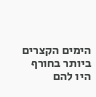הימים הקצרים ביותר בחורף היו להם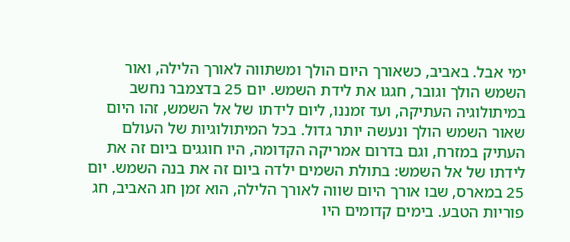ימי אבל. באביב, כשאורך היום הולך ומשתווה לאורך הלילה, ואור השמש הולך וגובר, חגגו את לידת השמש. יום 25 בדצמבר נחשב במיתולוגיה העתיקה, ועד זמננו, ליום לידתו של אל השמש, זהו היום שאור השמש הולך ונעשה יותר גדול. בכל המיתולוגיות של העולם העתיק במזרח, וגם בדרום אמריקה הקדומה, היו חוגגים ביום זה את לידתו של אל השמש: בתולת השמים ילדה ביום זה את בנה השמש. יום 25 במארס, שבו אורך היום שווה לאורך הלילה, הוא זמן חג האביב, חג פוריות הטבע. בימים קדומים היו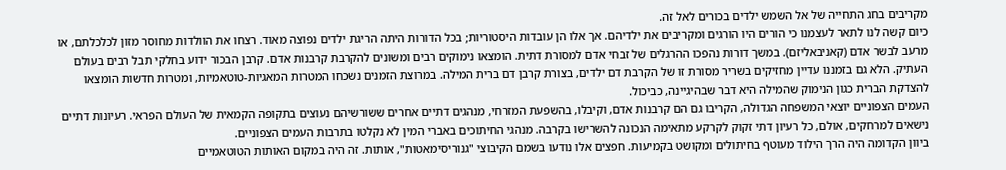מקריבים בחג התחייה של אל השמש ילדים בכורים לאל זה.
כיום קשה לנו לתאר לעצמנו כי הורים היו הורגים ומקריבים את ילדיהם. אך אלו הן עובדות היסטוריות; בכל הדורות היתה הריגת ילדים נפוצה מאוד. רצחו את הוולדות מחוסר מזון לכלכלתם, או מרעב לבשר אדם (קאניבאליזם). במשך דורות נהפכו ההרגלים של זבחי אדם למסורת דתית. הומצאו נימוקים רבים ומשונים להקרבת קרבנות אדם. קרבן הבכור ידוע בחלקי תבל רבים בעולם העתיק. הלא גם בזמננו עדיין מחזיקים בשריר מסורת זו של הקרבת דם ילדים, בצורת קרבן דם ברית המילה. במרוצת הזמנים נשכחו המטרות המאגיות-טוטאמיות, ומטרות חדשות הומצאו להצדקת הברית כגון הנימוק שהמילה היא דבר שבהיגיינה, כביכול.
העמים הצפוניים יוצאי המשפחה הגדולה, הקריבו גם הם קרבנות אדם, וקיבלו, בהשפעת המזרחי, מנהגים דתיים אחרים ששורשיהם נעוצים בתקופה הקמאית של העולם הפראי. רעיונות דתיים נישאים למרחקים, אולם, כל רעיון דתי זקוק לקרקע מתאימה הנכונה להשרישו בקרבה. מנהגי החיתוכים באברי המין לא נקלטו בתרבות העמים הצפוניים.
ביוון הקדומה היה הרך הילוד מעוטף בחיתולים ומקושט בקמיעות. חפצים אלו נודעו בשמם הקיבוצי "גנוריסימאטות", אותות. זה היה במקום האותות הטוטאמיים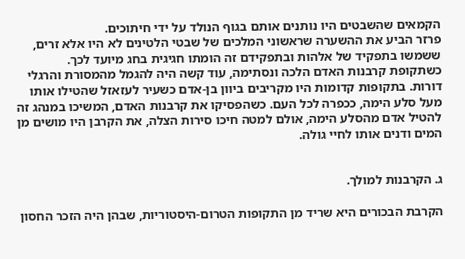הקמאים שהשבטים היו נותנים אותם בגוף הנולד על ידי חיתוכים.
פרזר הביע את ההשערה שראשוני המלכים של שבטי הלטינים לא היו אלא זרים, ששמשו בתפקיד של אלהות ובתפקידם זה הומתו חגיגית בחג מיועד לכך.
כשתקופת קרבנות האדם הלכה ונסתימה, עוד קשה היה להגמל מהמסורת והרגלי דורות. בתקופות קדומות היו מקריבים ביוון בן-אדם כשעיר לעזאזל שהטילו אותו מעל סלע הימה, ככפרה לכל העם. כשהפסיקו את קרבנות האדם, המשיכו במנהג זה להטיל אדם מהסלע הימה, אולם למטה חיכו סירות הצלה, את הקרבן היו מושים מן המים ודנים אותו לחיי גולה.


ג. הקרבנות למולך.

הקרבת הבכורים היא שריד מן התקופות הטרום-היסטוריות, שבהן היה הזכר החסון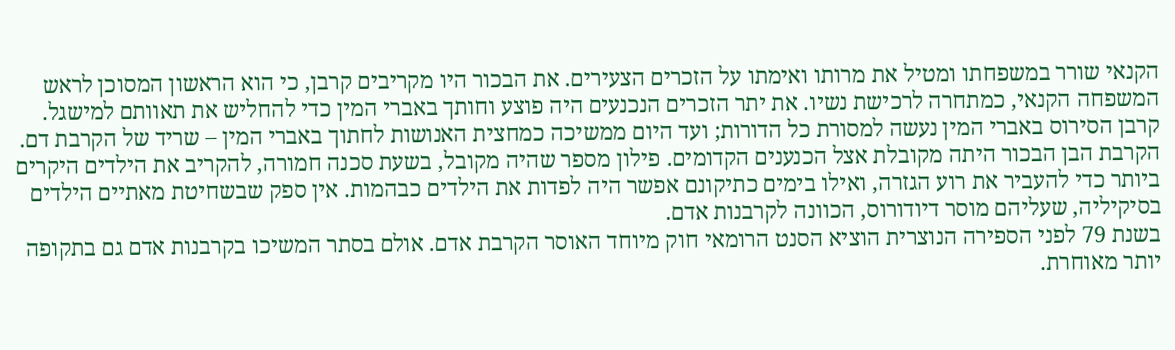הקנאי שורר במשפחתו ומטיל את מרותו ואימתו על הזכרים הצעירים. את הבכור היו מקריבים קרבן, כי הוא הראשון המסוכן לראש המשפחה הקנאי, כמתחרה לרכישת נשיו. את יתר הזכרים הנכנעים היה פוצע וחותך באברי המין כדי להחליש את תאוותם למישגל. קרבן הסירוס באברי המין נעשה למסורת כל הדורות; ועד היום ממשיכה כמחצית האנושות לחתוך באברי המין – שריד של הקרבת דם.
הקרבת הבן הבכור היתה מקובלת אצל הכנענים הקדומים. פילון מספר שהיה מקובל, בשעת סכנה חמורה, להקריב את הילדים היקרים ביותר כדי להעביר את רוע הגזרה, ואילו בימים כתיקונם אפשר היה לפדות את הילדים כבהמות. אין ספק שבשחיטת מאתיים הילדים בסיקיליה, שעליהם מוסר דיודורוס, הכוונה לקרבנות אדם.
בשנת 79 לפני הספירה הנוצרית הוציא הסנט הרומאי חוק מיוחד האוסר הקרבת אדם. אולם בסתר המשיכו בקרבנות אדם גם בתקופה יותר מאוחרת.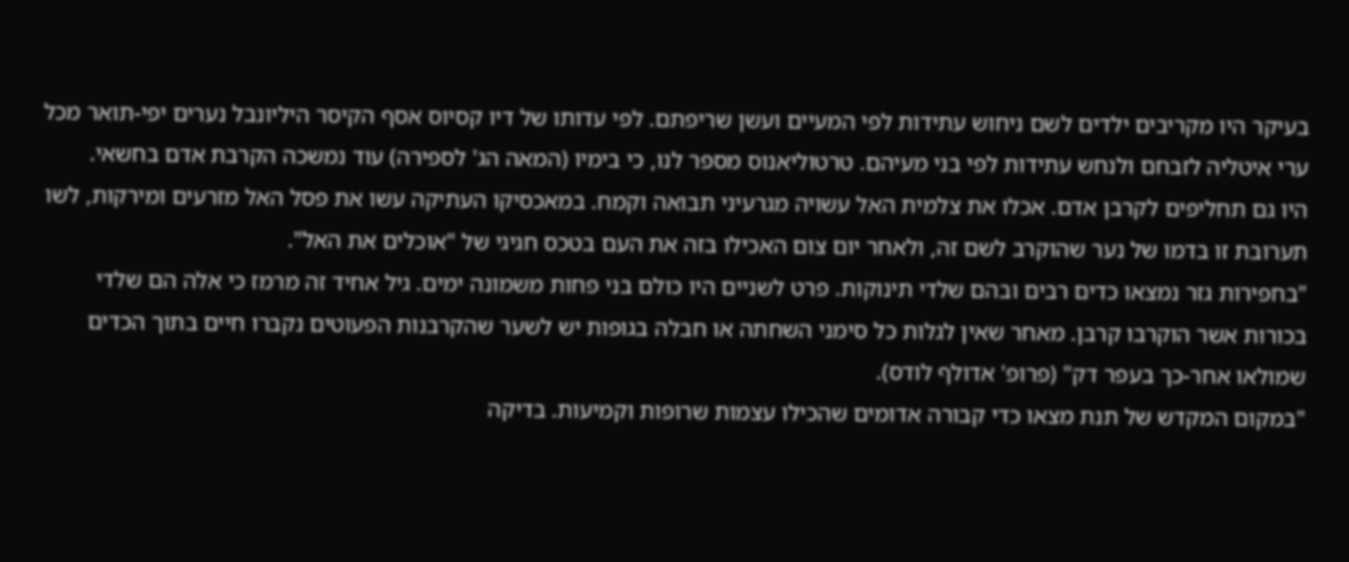בעיקר היו מקריבים ילדים לשם ניחוש עתידות לפי המעיים ועשן שריפתם. לפי עדותו של דיו קסיוס אסף הקיסר היליונבל נערים יפי-תואר מכל ערי איטליה לזבחם ולנחש עתידות לפי בני מעיהם. טרטוליאנוס מספר לנו, כי בימיו (המאה הג' לספירה) עוד נמשכה הקרבת אדם בחשאי.
היו גם תחליפים לקרבן אדם. אכלו את צלמית האל עשויה מגרעיני תבואה וקמח. במאכסיקו העתיקה עשו את פסל האל מזרעים ומירקות, לשו תערובת זו בדמו של נער שהוקרב לשם זה, ולאחר יום צום האכילו בזה את העם בטכס חגיגי של "אוכלים את האל".
"בחפירות גזר נמצאו כדים רבים ובהם שלדי תינוקות. פרט לשניים היו כולם בני פחות משמונה ימים. גיל אחיד זה מרמז כי אלה הם שלדי בכורות אשר הוקרבו קרבן. מאחר שאין לגלות כל סימני השחתה או חבלה בגופות יש לשער שהקרבנות הפעוטים נקברו חיים בתוך הכדים שמולאו אחר-כך בעפר דק" (פרופ' אדולף לודס).
"במקום המקדש של תנת מצאו כדי קבורה אדומים שהכילו עצמות שרופות וקמיעות. בדיקה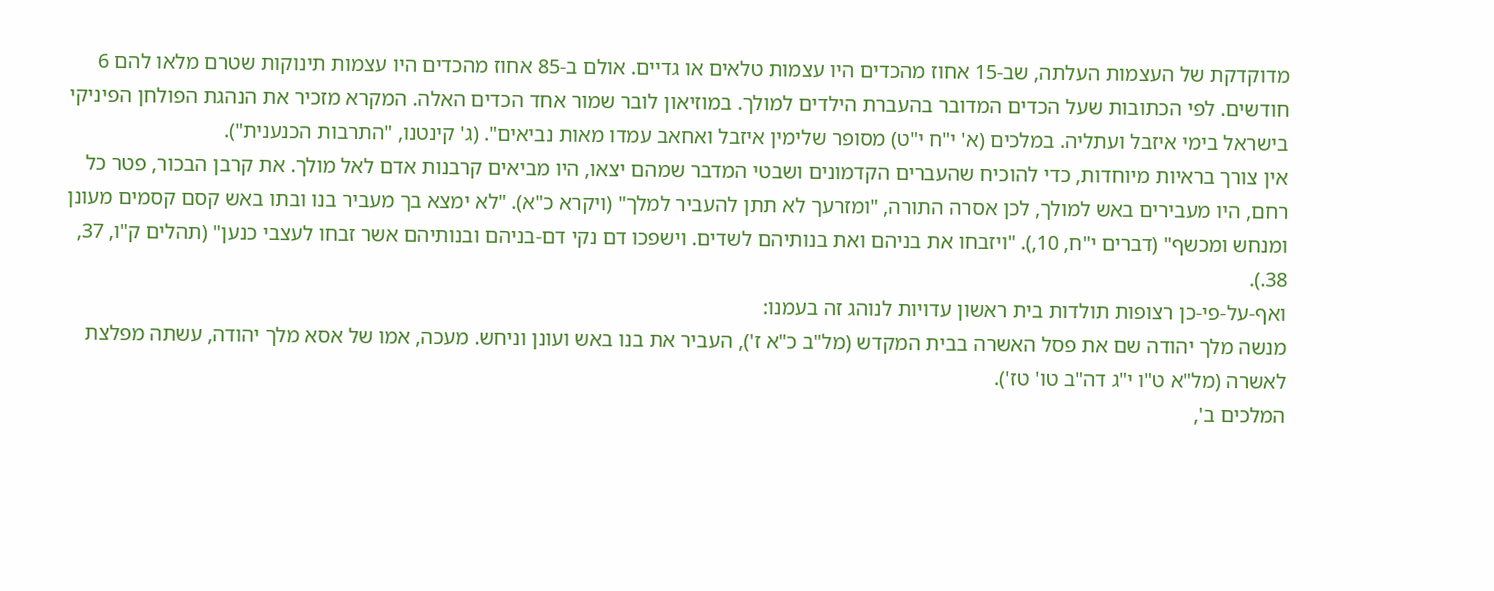מדוקדקת של העצמות העלתה, שב-15 אחוז מהכדים היו עצמות טלאים או גדיים. אולם ב-85 אחוז מהכדים היו עצמות תינוקות שטרם מלאו להם 6 חודשים. לפי הכתובות שעל הכדים המדובר בהעברת הילדים למולך. במוזיאון לובר שמור אחד הכדים האלה. המקרא מזכיר את הנהגת הפולחן הפיניקי בישראל בימי איזבל ועתליה. במלכים (א' י"ח י"ט) מסופר שלימין איזבל ואחאב עמדו מאות נביאים". (ג' קינטנו, "התרבות הכנענית").
אין צורך בראיות מיוחדות, כדי להוכיח שהעברים הקדמונים ושבטי המדבר שמהם יצאו, היו מביאים קרבנות אדם לאל מולך. את קרבן הבכור, פטר כל רחם, היו מעבירים באש למולך, לכן אסרה התורה, "ומזרעך לא תתן להעביר למלך" (ויקרא כ"א). "לא ימצא בך מעביר בנו ובתו באש קסם קסמים מעונן ומנחש ומכשף" (דברים י"ח, 10,). "ויזבחו את בניהם ואת בנותיהם לשדים. וישפכו דם נקי דם-בניהם ובנותיהם אשר זבחו לעצבי כנען" (תהלים ק"ו, 37, 38.).
ואף-על-פי-כן רצופות תולדות בית ראשון עדויות לנוהג זה בעמנו:
מנשה מלך יהודה שם את פסל האשרה בבית המקדש (מל"ב כ"א ז'), העביר את בנו באש ועונן וניחש. מעכה, אמו של אסא מלך יהודה, עשתה מפלצת לאשרה (מל"א ט"ו י"ג דה"ב טו' טז').
המלכים ב',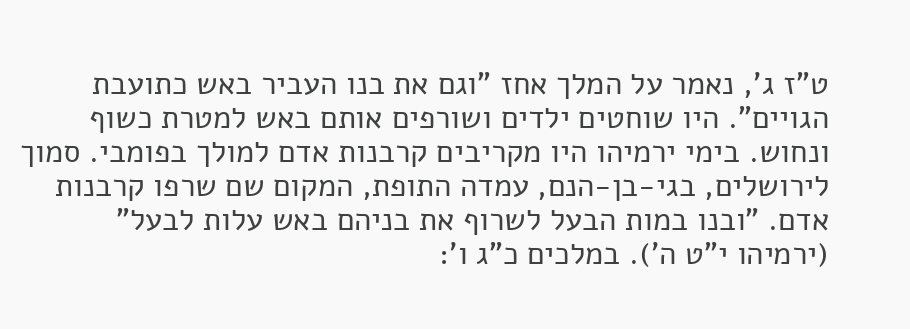ט"ז ג', נאמר על המלך אחז "וגם את בנו העביר באש כתועבת הגויים". היו שוחטים ילדים ושורפים אותם באש למטרת כשוף ונחוש. בימי ירמיהו היו מקריבים קרבנות אדם למולך בפומבי. סמוך לירושלים, בגי-בן-הנם, עמדה התופת, המקום שם שרפו קרבנות אדם. "ובנו במות הבעל לשרוף את בניהם באש עלות לבעל" (ירמיהו י"ט ה'). במלכים כ"ג ו':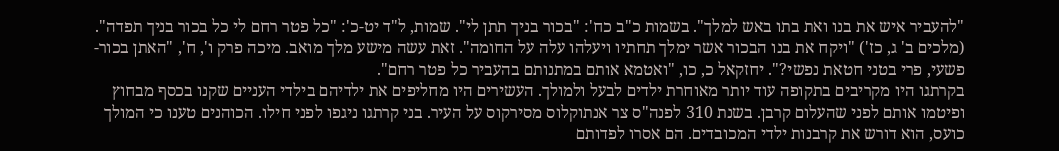"להעביר איש את בנו ואת בתו באש למלך". בשמות כ"ב כח': "בכור בניך תתן לי". שמות, ל"ד יט-כ': "כל פטר רחם לי כל בכור בניך תפדה". (מלכים ב' ג, כז') "ויקח את בנו הבכור אשר ימלך תחתיו ויעלהו עלה על החומה". זאת עשה מישע מלך מואב. מיכה פרק ו', ח', "האתן בכור-פשעי, פרי בטני חטאת נפשי?". יחזקאל כ, כו, "ואטמא אותם במתנותם בהעביר כל פטר רחם".
בקרתגו היו מקריבים בתקופה עוד יותר מאוחרת ילדים לבעל ולמולך. העשירים היו מחליפים את ילדיהם בילדי העניים שקנו בכסף מבחוץ ופיטמו אותם לפני שהעלום קרבן. בשנת 310 לפנה"ס צר אנתוקלוס מסירקוס על העיר. בני קרתגו ניגפו לפני חילו. הכוהנים טענו כי המולך כועס, הוא דורש את קרבנות ילדי המכובדים. הם אסרו לפדותם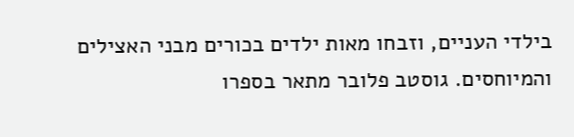בילדי העניים, וזבחו מאות ילדים בכורים מבני האצילים והמיוחסים. גוסטב פלובר מתאר בספרו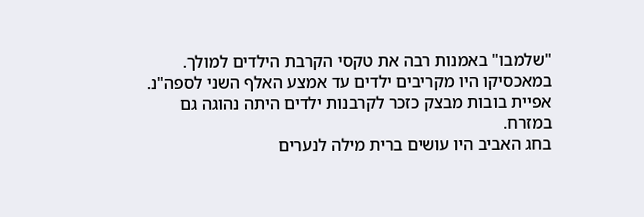"שלמבו" באמנות רבה את טקסי הקרבת הילדים למולך. במאכסיקו היו מקריבים ילדים עד אמצע האלף השני לספה"נ. אפיית בובות מבצק כזכר לקרבנות ילדים היתה נהוגה גם במזרח.
בחג האביב היו עושים ברית מילה לנערים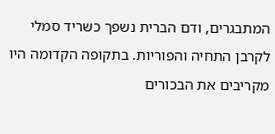המתבגרים, ודם הברית נשפך כשריד סמלי לקרבן התחיה והפוריות. בתקופה הקדומה היו מקריבים את הבכורים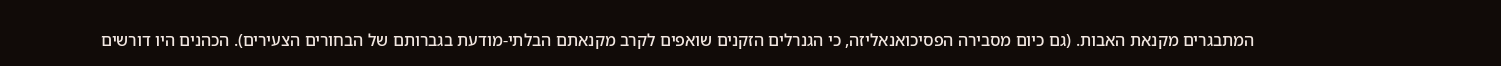המתבגרים מקנאת האבות. (גם כיום מסבירה הפסיכואנאליזה, כי הגנרלים הזקנים שואפים לקרב מקנאתם הבלתי-מודעת בגברותם של הבחורים הצעירים). הכהנים היו דורשים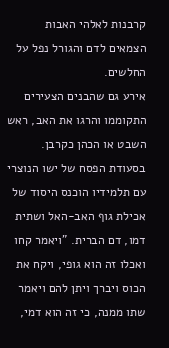קרבנות לאלהי האבות הצמאים לדם והגורל נפל על החלשים.
אירע גם שהבנים הצעירים התקוממו והרגו את האב, ראש השבט או הכהן כקרבן. בסעודת הפסח של ישו הנוצרי עם תלמידיו הוכנס היסוד של אכילת גוף האב-האל ושתית דמו, דם הברית. "ויאמר קחו ואכלו זה הוא גופי, ויקח את הכוס ויברך ויתן להם ויאמר שתו ממנה, כי זה הוא דמי,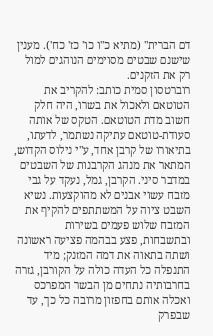דם הברית" (מתיא כ"ו כו' כז' כח'). מענין שישנם שבטים מסוימים הנוהגים למול רק את הזקנים.
רוברטסון סמית כותב: להקריב את הטוטאם ולאכול את בשרו, היה חלק חשוב מדת הטוטאם. הטקס של אותה סעודת-טוטאם עתיקה נשתמר, לדעתו, בתיאורו של קרבן אחד, ע"י נילוס הקדוש, המתאר את מנהג הקרבנות של השבטים במדבר סיני. הקרבן, גמל, נעקד על גבי מזבח עשוי אבנים לא מהוקצעות. נשיא השבט ציוה על המשתתפים להקיף את המזבח שלוש פעמים בשירות ובתשבחות, פצע בבהמה פציעה ראשונה ושתה בתאוה את דמה המזנק; מיד התנפלה כל העדה כולה על הקורבן, גזרה בחרבותיה נתחים מן הבשר המפרכס ואכלה אותם בחפזון מרובה כל כך, עד שבפרק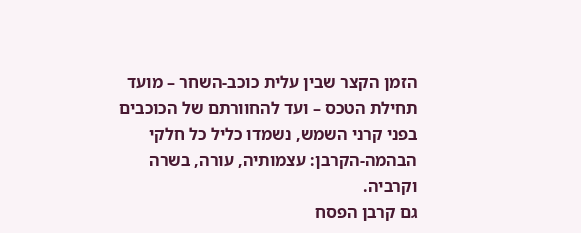הזמן הקצר שבין עלית כוכב-השחר – מועד תחילת הטכס – ועד להחוורתם של הכוכבים בפני קרני השמש, נשמדו כליל כל חלקי הבהמה-הקרבן: עצמותיה, עורה, בשרה וקרביה.
גם קרבן הפסח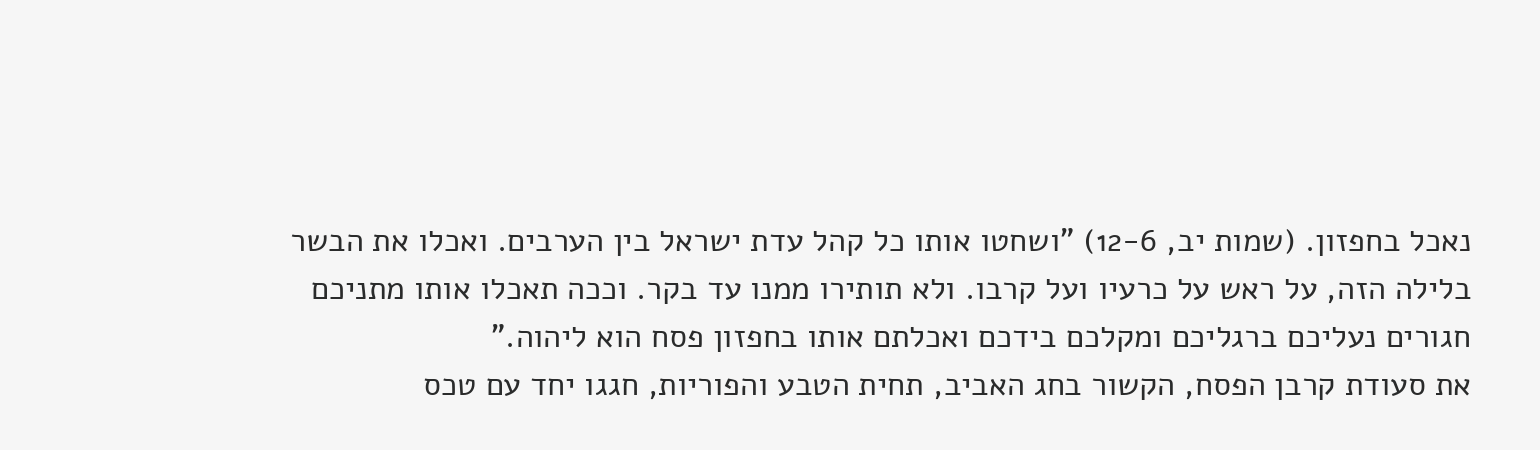נאכל בחפזון. (שמות יב, 12-6) "ושחטו אותו כל קהל עדת ישראל בין הערבים. ואכלו את הבשר בלילה הזה, על ראש על כרעיו ועל קרבו. ולא תותירו ממנו עד בקר. וככה תאכלו אותו מתניכם חגורים נעליכם ברגליכם ומקלכם בידכם ואכלתם אותו בחפזון פסח הוא ליהוה."
את סעודת קרבן הפסח, הקשור בחג האביב, תחית הטבע והפוריות, חגגו יחד עם טכס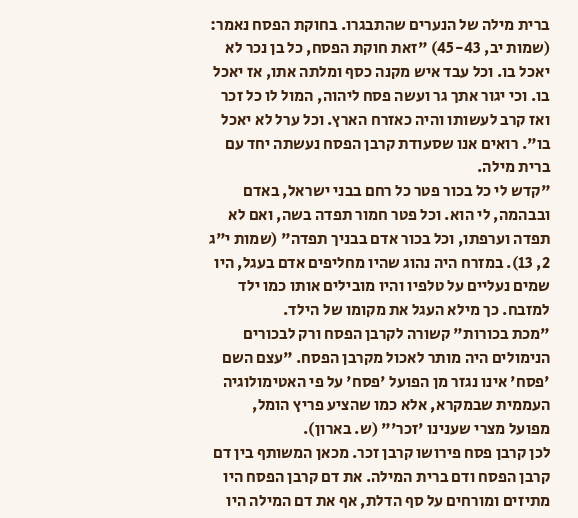ברית מילה של הנערים שהתבגרו. בחוקת הפסח נאמר: (שמות יב, 45-43) "זאת חוקת הפסח, כל בן נכר לא יאכל בו. וכל עבד איש מקנה כסף ומלתה אתו, אז יאכל בו. וכי יגור אתך גר ועשה פסח ליהוה, המול לו כל זכר ואז קרב לעשותו והיה כאזרח הארץ. וכל ערל לא יאכל בו". רואים אנו שסעודת קרבן הפסח נעשתה יחד עם ברית מילה.
"קדש לי כל בכור פטר כל רחם בבני ישראל, באדם ובבהמה, לי הוא. וכל פטר חמור תפדה בשה, ואם לא תפדה וערפתו, וכל בכור אדם בבניך תפדה" (שמות י"ג 2, 13). במזרח היה נהוג שהיו מחליפים אדם בעגל, היו שמים נעליים על טלפיו והיו מובילים אותו כמו ילד למזבח. כך מילא העגל את מקומו של הילד.
"מכת בכורות" קשורה לקרבן הפסח ורק לבכורים הנימולים היה מותר לאכול מקרבן הפסח. "עצם השם 'פסח' אינו נגזר מן הפועל 'פסח' על פי האטימולוגיה העממית שבמקרא, אלא כמו שהציע פריץ הומל, מפועל מצרי שענינו 'זכר'" (ש. בארון).
לכן קרבן פסח פירושו קרבן זכר. מכאן המשותף בין דם קרבן הפסח ודם ברית המילה. את דם קרבן הפסח היו מתיזים ומורחים על סף הדלת, אף את דם המילה היו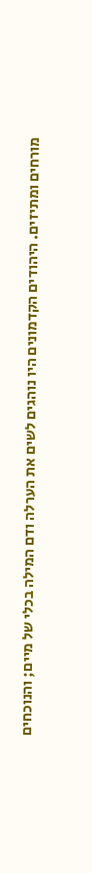מורחים ומתיזים. היהודים הקדמונים היו נוהגים לשים את הערלה ודם המילה בכלי של מיים; והנוכחים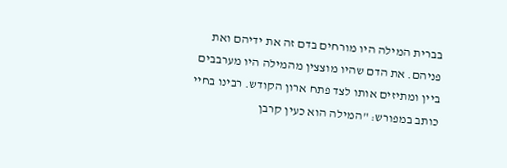בברית המילה היו מורחים בדם זה את ידיהם ואת פניהם. את הדם שהיו מוצצין מהמילה היו מערבבים ביין ומתיזים אותו לצד פתח ארון הקודש. רבינו בחיי כותב במפורש: "המילה הוא כעין קרבן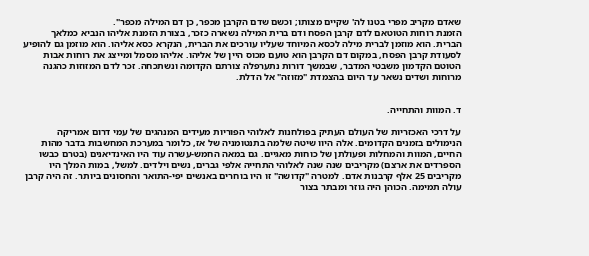שאדם מקריב מפרי בטנו לה' שקיים מצותו; וכשם שדם הקרבן מכפר, כן דם המילה מכפר".
הזמנת רוחות הטוטאם לדם קרבן הפסח ודם ברית המילה נשארה כזכר, בצורת הזמנת אליהו הנביא כמלאך הברית. הוא מוזמן לברית מילה לכסא המיוחד שעליו עורכים את הברית, הנקרא כסא אליהו. הוא מוזמן גם להופיע לסעודת קרבן הפסח, במקום דם הקרבן הוא טועם מכוס היין של אליהו. אליהו מסמל ומייצג את רוחות אבות הטוטם הקדמון משבטי המדבר, שבמשך דורות נתערפלה צורתם הקדומה ונשתכחה. זכר לדם המזוזות כהגנה מרוחות ושדים נשאר עד היום בהצמדת "מזוזה" אל הדלת.


ד. המוות והתחייה.

על דרכי האכזריות של העולם העתיק בפולחנות לאלוהי הפוריות מעידים המנהגים של עמי דרום אמריקה הנימולים בזמנים הקדומים. אלה היוו שיטה שלמה בתנטומניה של אז, כלומר במערכת המחשבות בדבר מהות החיים, המוות והמחלות ופעולתן של כוחות מאגיים. גם במאה החמש-עשרה עוד היו האינדיאנים (בטרם כבשו הספרדים את ארצם) מקריבים שנה שנה לאלוהי התחייה אלפי גברים, נשים וילדים. למשל, במות המלך היו מקריבים 25 אלף קרבנות אדם. למטרה "קדושה" זו היו בוחרים באנשים יפי-התואר והחסונים ביותר. זה היה קרבן עולה תמימה. הכוהן היה גוזר ומבתר בצור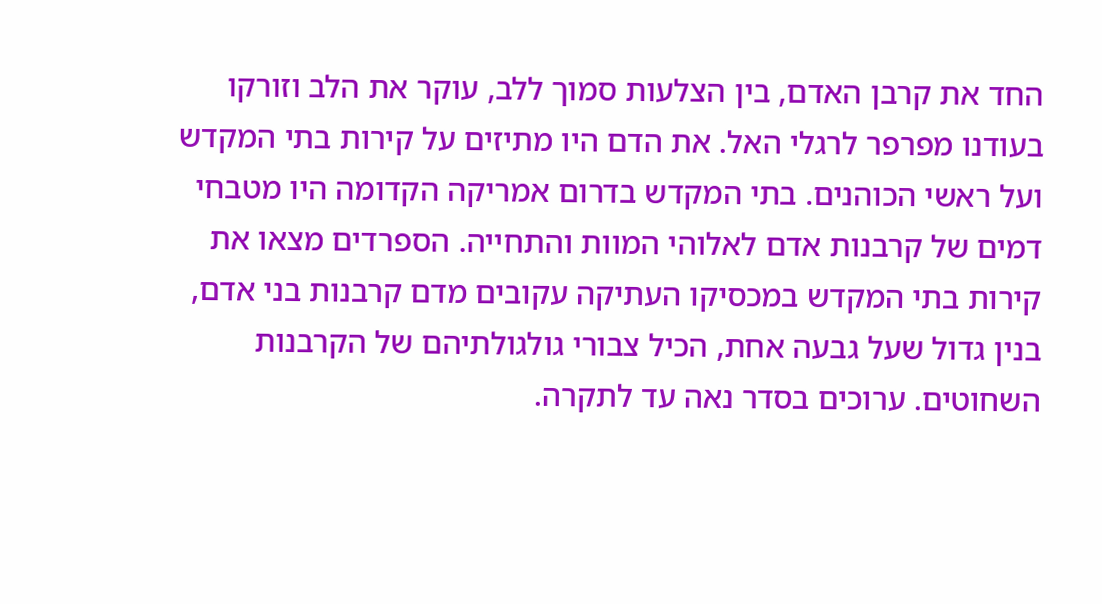החד את קרבן האדם, בין הצלעות סמוך ללב, עוקר את הלב וזורקו בעודנו מפרפר לרגלי האל. את הדם היו מתיזים על קירות בתי המקדש ועל ראשי הכוהנים. בתי המקדש בדרום אמריקה הקדומה היו מטבחי דמים של קרבנות אדם לאלוהי המוות והתחייה. הספרדים מצאו את קירות בתי המקדש במכסיקו העתיקה עקובים מדם קרבנות בני אדם, בנין גדול שעל גבעה אחת, הכיל צבורי גולגולתיהם של הקרבנות השחוטים. ערוכים בסדר נאה עד לתקרה.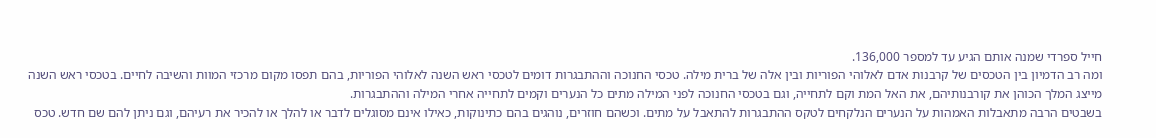חייל ספרדי שמנה אותם הגיע עד למספר 136,000.
ומה רב הדמיון בין הטכסים של קרבנות אדם לאלוהי הפוריות ובין אלה של ברית מילה. טכסי החנוכה וההתבגרות דומים לטכסי ראש השנה לאלוהי הפוריות, בהם תפסו מקום מרכזי המוות והשיבה לחיים. בטכסי ראש השנה מייצג המלך הכוהן את קורבנותיהם, את האל המת וקם לתחייה, וגם בטכסי החנוכה לפני המילה מתים כל הנערים וקמים לתחייה אחרי המילה וההתבגרות.
בשבטים הרבה מתאבלות האמהות על הנערים הנלקחים לטקס ההתבגרות להתאבל על מתים. וכשהם חוזרים, נוהגים בהם כתינוקות, כאילו אינם מסוגלים לדבר או להלך או להכיר את רעיהם, וגם ניתן להם שם חדש. טכס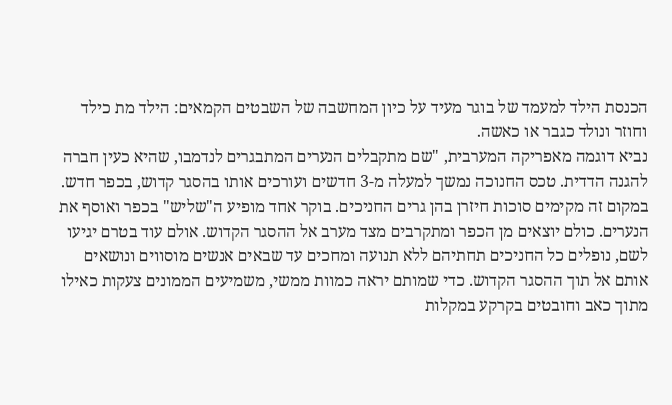הכנסת הילד למעמד של בוגר מעיד על כיון המחשבה של השבטים הקמאים: הילד מת כילד וחוזר ונולד כגבר או כאשה.
נביא דוגמה מאפריקה המערבית, "שם מתקבלים הנערים המתבגרים לנדמבו, שהיא כעין חברה להגנה הדדית. טכס החנוכה נמשך למעלה מ-3 חדשים ועורכים אותו בהסגר קדוש, בכפר חדש. במקום זה מקימים סוכות חיזרן בהן גרים החניכים. בוקר אחד מופיע ה"שליש" בכפר ואוסף את הנערים. כולם יוצאים מן הכפר ומתקרבים מצד מערב אל ההסגר הקדוש. אולם עוד בטרם יגיעו לשם, נופלים כל החניכים תחתיהם ללא תנועה ומחכים עד שבאים אנשים מוסווים ונושאים אותם אל תוך ההסגר הקדוש. כדי שמותם יראה כמוות ממשי, משמיעים הממונים צעקות כאילו מתוך כאב וחובטים בקרקע במקלות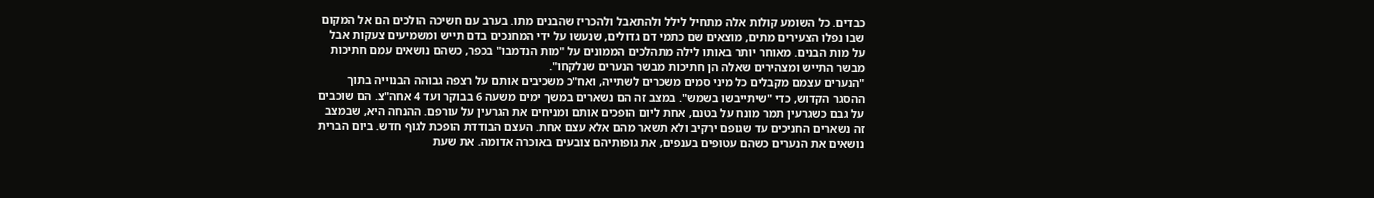כבדים. כל השומע קולות אלה מתחיל לילל ולהתאבל ולהכריז שהבנים מתו. בערב עם חשיכה הולכים הם אל המקום שבו נפלו הצעירים מתים, מוצאים שם כתמי דם גדולים, שנעשו על ידי המחנכים בדם תייש ומשמיעים צעקות אבל על מות הבנים. מאוחר יותר באותו לילה מתהלכים הממונים על "מות הנדמבו" בכפר, כשהם נושאים עמם חתיכות מבשר התייש ומצהירים שאלה הן חתיכות מבשר הנערים שנלקחו".
"הנערים עצמם מקבלים כל מיני סמים משכרים לשתייה, ואח"כ משכיבים אותם על רצפה גבוהה הבנוייה בתוך ההסגר הקדוש, כדי "שיתייבשו בשמש". במצב זה הם נשארים במשך ימים משעה 6 בבוקר ועד 4 אחה"צ. הם שוכבים על גבם כשגרעין תמר מונח על בטנם, אחת ליום הופכים אותם ומניחים את הגרעין על עורפם. ההנחה היא, שבמצב זה נשארים החניכים עד שגופם ירקיב ולא תשאר מהם אלא עצם אחת. העצם הבודדת הופכת לגוף חדש. ביום הברית נושאים את הנערים כשהם עטופים בענפים, את גופותיהם צובעים באוכרה אדומה. את שעת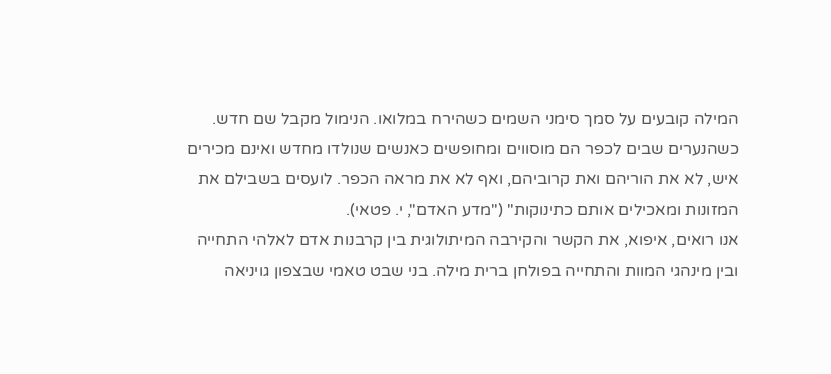המילה קובעים על סמך סימני השמים כשהירח במלואו. הנימול מקבל שם חדש. כשהנערים שבים לכפר הם מוסווים ומחופשים כאנשים שנולדו מחדש ואינם מכירים איש, לא את הוריהם ואת קרוביהם, ואף לא את מראה הכפר. לועסים בשבילם את המזונות ומאכילים אותם כתינוקות" ("מדע האדם", י. פטאי).
אנו רואים, איפוא, את הקשר והקירבה המיתולוגית בין קרבנות אדם לאלהי התחייה ובין מינהגי המוות והתחייה בפולחן ברית מילה. בני שבט טאמי שבצפון גויניאה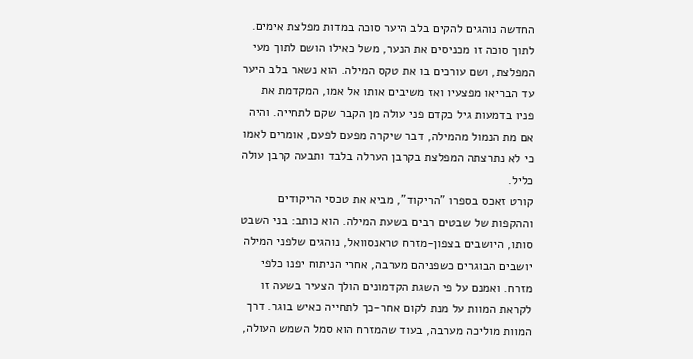החדשה נוהגים להקים בלב היער סוכה במדות מפלצת אימים. לתוך סוכה זו מכניסים את הנער, משל כאילו הושם לתוך מעי המפלצת, ושם עורכים בו את טקס המילה. הוא נשאר בלב היער עד הבריאו מפצעיו ואז משיבים אותו אל אמו, המקדמת את פניו בדמעות גיל כקדם פני עולה מן הקבר שקם לתחייה. והיה אם מת הנמול מהמילה, דבר שיקרה מפעם לפעם, אומרים לאמו כי לא נתרצתה המפלצת בקרבן הערלה בלבד ותבעה קרבן עולה כליל.
קורט זאכס בספרו "הריקוד", מביא את טכסי הריקודים וההקפות של שבטים רבים בשעת המילה. הוא כותב: בני השבט סותו, היושבים בצפון-מזרח טראנסוואל, נוהגים שלפני המילה יושבים הבוגרים כשפניהם מערבה, אחרי הניתוח יפנו כלפי מזרח. ואמנם על פי השגת הקדמונים הולך הצעיר בשעה זו לקראת המוות על מנת לקום אחר-כך לתחייה כאיש בוגר. דרך המוות מוליכה מערבה, בעוד שהמזרח הוא סמל השמש העולה,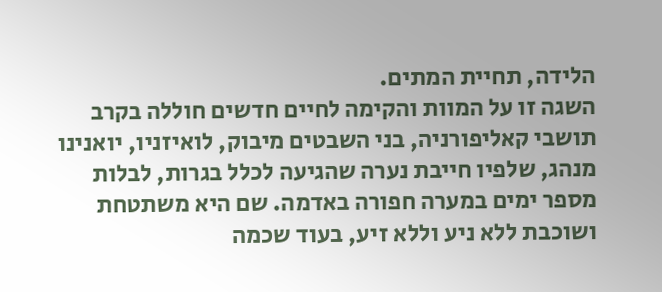הלידה, תחיית המתים.
השגה זו על המוות והקימה לחיים חדשים חוללה בקרב תושבי קאליפורניה, בני השבטים מיבוק, לואיזניו, יואנינו מנהג, שלפיו חייבת נערה שהגיעה לכלל בגרות, לבלות מספר ימים במערה חפורה באדמה. שם היא משתטחת ושוכבת ללא ניע וללא זיע, בעוד שכמה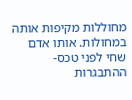מחוללות מקיפות אותה במחולות. אותו אדם שחי לפני טכס-ההתבגרות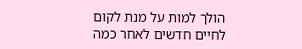הולך למות על מנת לקום לחיים חדשים לאחר כמה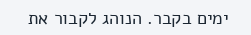ימים בקבר. הנוהג לקבור את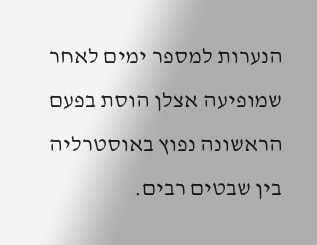הנערות למספר ימים לאחר שמופיעה אצלן הוסת בפעם הראשונה נפוץ באוסטרליה בין שבטים רבים.